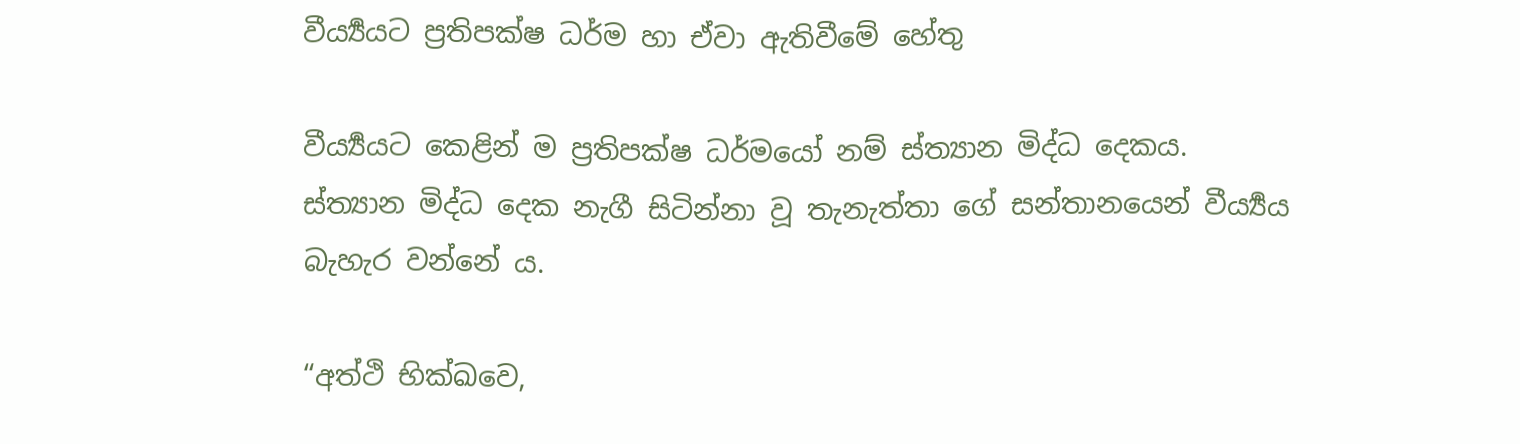වීර්‍ය්‍යයට ප්‍රතිපක්ෂ ධර්ම හා ඒවා ඇතිවීමේ හේතු

වීර්‍ය්‍යයට කෙළින් ම ප්‍රතිපක්ෂ ධර්මයෝ නම් ස්ත්‍යාන මිද්ධ දෙකය. ස්ත්‍යාන මිද්ධ දෙක නැගී සිටින්නා වූ තැනැත්තා ගේ සන්තානයෙන් වීර්‍ය්‍යය බැහැර වන්නේ ය.

“අත්ථි භික්ඛවෙ,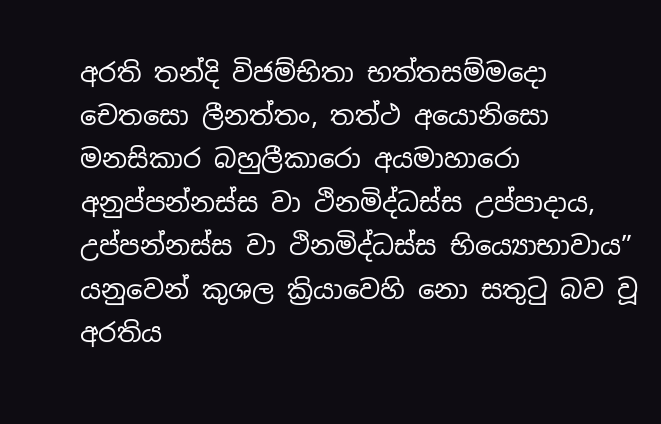අරති තන්දි විජම්භිතා භත්තසම්මදො චෙතසො ලීනත්තං, තත්ථ අයොනිසො මනසිකාර බහුලීකාරො අයමාහාරො අනුප්පන්නස්ස වා ථිනමිද්ධස්ස උප්පාදාය, උප්පන්නස්ස වා ථිනමිද්ධස්ස භිය්‍යොභාවාය” යනුවෙන් කුශල ක්‍රියාවෙහි නො සතු‍ටු බව වූ අරතිය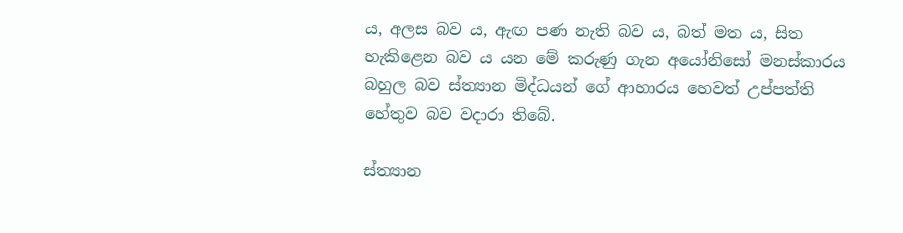ය, අලස බව ය, ඇඟ පණ නැති බව ය, බත් මත ය, සිත හැකිළෙන බව ය යන මේ කරුණු ගැන අයෝනිසෝ මනස්කාරය බහුල බව ස්ත්‍යාන මිද්ධයන් ගේ ආහාරය හෙවත් උප්පත්ති හේතුව බව වදාරා තිබේ.

ස්ත්‍යාන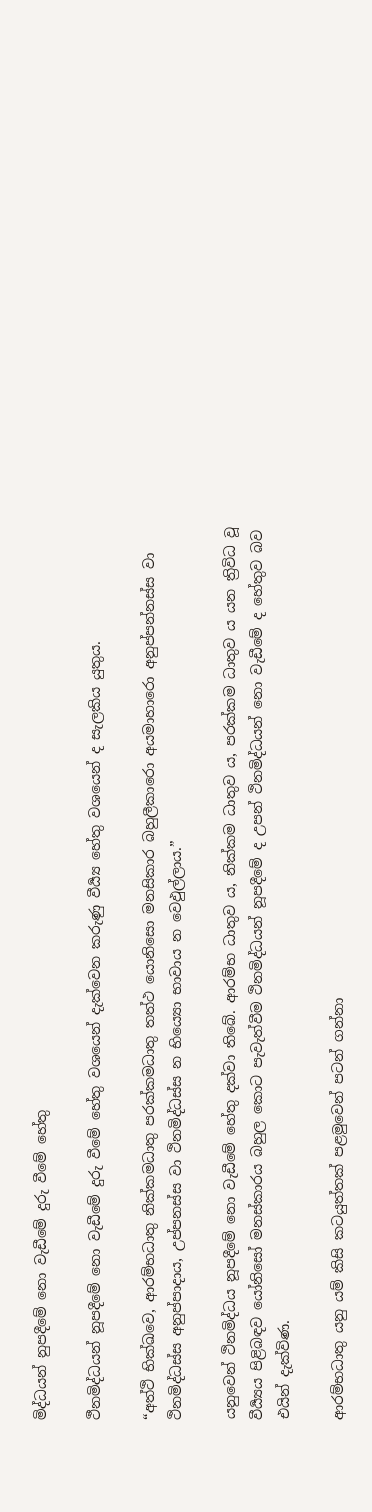මිද්ධයන් නුපදීමේ නො වැඩීමේ දුරු වීමේ හේතු

ථීනමිද්ධයන් නූපදීමේ නො වැඩීමේ දුරු වීමේ හේතු වශයෙන් දැක්වෙන කරුණු වීර්‍ය්‍ය හේතු වශයෙන් ද සැලකිය යුතුය.

“අත්ථි භික්ඛවෙ, ආරම්භධාතු නික්කමධාතු පරක්කමධාතු තත්ථ යොනිසො මනසිකාර බහුලීකාරො අයමාහාරො අනුප්පන්නස්ස වා ථිනමිද්ධස්ස අනුප්පාදාය, උප්පනස්ස වා ථිනමිද්ධස්ස න භිය්‍යො භාවාය න වෙඵුල්ලාය.”

යනුවෙන් ථිනමිද්ධය නූපදීමේ නො වැඩීමේ හේතු දක්වා තිබේ. ආරම්භ ධාතුව ය, නික්කම ධාතුව ය, පරක්කම ධාතුව ය යන ත්‍රිවිධ වූ වීර්‍ය්‍යය පිළිබඳව යෝනිසෝ මනස්කාරය බහුල කොට පැවැත්වීම ථිනමිද්ධයන් නූපදීමේ ද උපන් ථිනමිද්ධයන් නො වැඩීමේ ද හේතුව බව එයින් දැක්විණ.

ආරම්භධාතු යනු යම් කිසි කටයුත්තක් පළමුවෙන් පටන් ගන්නා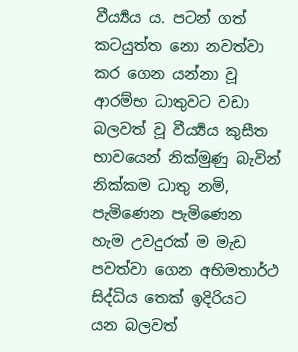වීර්‍ය්‍යය ය. පටන් ගත් කටයුත්ත නො නවත්වා කර ගෙන යන්නා වූ ආරම්භ ධාතුවට වඩා බලවත් වූ වීර්‍ය්‍යය කුසීත භාවයෙන් නික්මුණු බැවින් නික්කම ධාතු නමි, පැමිණෙන පැමිණෙන හැම උවදුරක් ම මැඩ පවත්වා ගෙන අභිමතාර්ථ සිද්ධිය තෙක් ඉදිරියට යන බලවත්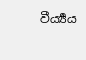වීර්‍ය්‍යය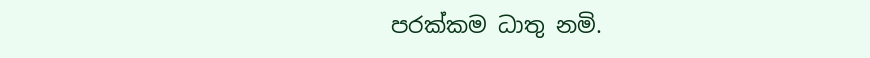පරක්කම ධාතු නමි.